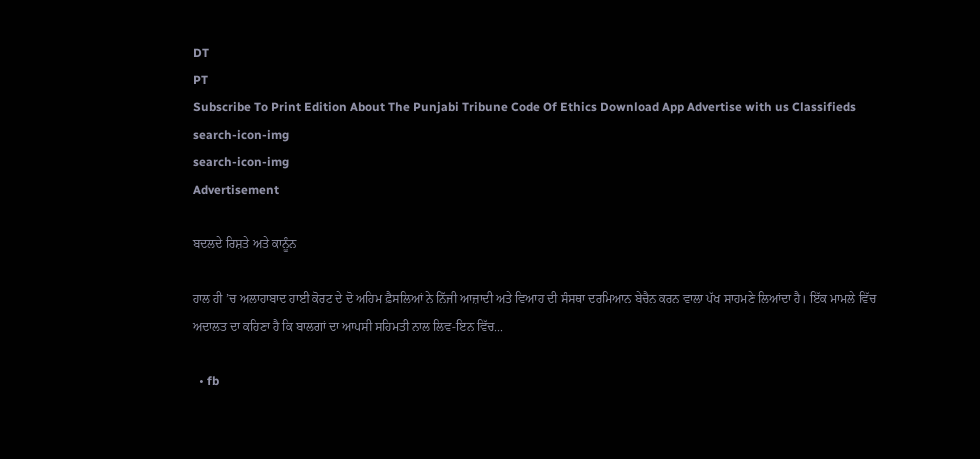DT
PT
Subscribe To Print Edition About The Punjabi Tribune Code Of Ethics Download App Advertise with us Classifieds
search-icon-img
search-icon-img
Advertisement

ਬਦਲਦੇ ਰਿਸ਼ਤੇ ਅਤੇ ਕਾਨੂੰਨ

ਹਾਲ ਹੀ ’ਚ ਅਲਾਹਾਬਾਦ ਹਾਈ ਕੋਰਟ ਦੇ ਦੋ ਅਹਿਮ ਫ਼ੈਸਲਿਆਂ ਨੇ ਨਿੱਜੀ ਆਜ਼ਾਦੀ ਅਤੇ ਵਿਆਹ ਦੀ ਸੰਸਥਾ ਦਰਮਿਆਨ ਬੇਚੈਨ ਕਰਨ ਵਾਲਾ ਪੱਖ ਸਾਹਮਣੇ ਲਿਆਂਦਾ ਹੈ। ਇੱਕ ਮਾਮਲੇ ਵਿੱਚ ਅਦਾਲਤ ਦਾ ਕਹਿਣਾ ਹੈ ਕਿ ਬਾਲਗਾਂ ਦਾ ਆਪਸੀ ਸਹਿਮਤੀ ਨਾਲ ਲਿਵ-ਇਨ ਵਿੱਚ...

  • fb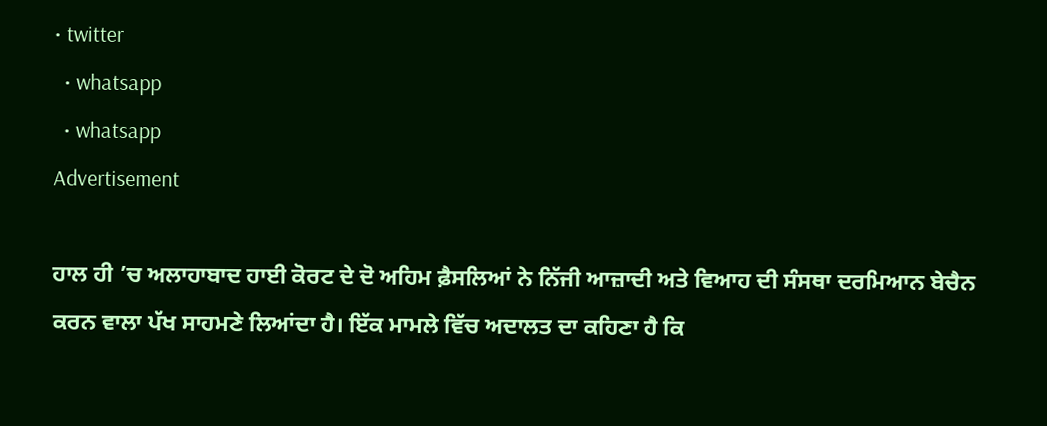• twitter
  • whatsapp
  • whatsapp
Advertisement

ਹਾਲ ਹੀ ’ਚ ਅਲਾਹਾਬਾਦ ਹਾਈ ਕੋਰਟ ਦੇ ਦੋ ਅਹਿਮ ਫ਼ੈਸਲਿਆਂ ਨੇ ਨਿੱਜੀ ਆਜ਼ਾਦੀ ਅਤੇ ਵਿਆਹ ਦੀ ਸੰਸਥਾ ਦਰਮਿਆਨ ਬੇਚੈਨ ਕਰਨ ਵਾਲਾ ਪੱਖ ਸਾਹਮਣੇ ਲਿਆਂਦਾ ਹੈ। ਇੱਕ ਮਾਮਲੇ ਵਿੱਚ ਅਦਾਲਤ ਦਾ ਕਹਿਣਾ ਹੈ ਕਿ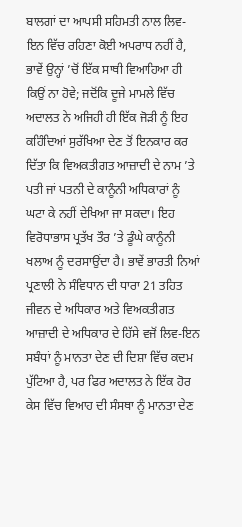ਬਾਲਗਾਂ ਦਾ ਆਪਸੀ ਸਹਿਮਤੀ ਨਾਲ ਲਿਵ-ਇਨ ਵਿੱਚ ਰਹਿਣਾ ਕੋਈ ਅਪਰਾਧ ਨਹੀਂ ਹੈ, ਭਾਵੇਂ ਉਨ੍ਹਾਂ ’ਚੋਂ ਇੱਕ ਸਾਥੀ ਵਿਆਹਿਆ ਹੀ ਕਿਉਂ ਨਾ ਹੋਵੇ; ਜਦੋਂਕਿ ਦੂਜੇ ਮਾਮਲੇ ਵਿੱਚ ਅਦਾਲਤ ਨੇ ਅਜਿਹੀ ਹੀ ਇੱਕ ਜੋੜੀ ਨੂੰ ਇਹ ਕਹਿੰਦਿਆਂ ਸੁਰੱਖਿਆ ਦੇਣ ਤੋਂ ਇਨਕਾਰ ਕਰ ਦਿੱਤਾ ਕਿ ਵਿਅਕਤੀਗਤ ਆਜ਼ਾਦੀ ਦੇ ਨਾਮ ’ਤੇ ਪਤੀ ਜਾਂ ਪਤਨੀ ਦੇ ਕਾਨੂੰਨੀ ਅਧਿਕਾਰਾਂ ਨੂੰ ਘਟਾ ਕੇ ਨਹੀਂ ਦੇਖਿਆ ਜਾ ਸਕਦਾ। ਇਹ ਵਿਰੋਧਾਭਾਸ ਪ੍ਰਤੱਖ ਤੌਰ ’ਤੇ ਡੂੰਘੇ ਕਾਨੂੰਨੀ ਖਲਾਅ ਨੂੰ ਦਰਸਾਉਂਦਾ ਹੈ। ਭਾਵੇਂ ਭਾਰਤੀ ਨਿਆਂ ਪ੍ਰਣਾਲੀ ਨੇ ਸੰਵਿਧਾਨ ਦੀ ਧਾਰਾ 21 ਤਹਿਤ ਜੀਵਨ ਦੇ ਅਧਿਕਾਰ ਅਤੇ ਵਿਅਕਤੀਗਤ ਆਜ਼ਾਦੀ ਦੇ ਅਧਿਕਾਰ ਦੇ ਹਿੱਸੇ ਵਜੋਂ ਲਿਵ-ਇਨ ਸਬੰਧਾਂ ਨੂੰ ਮਾਨਤਾ ਦੇਣ ਦੀ ਦਿਸ਼ਾ ਵਿੱਚ ਕਦਮ ਪੁੱਟਿਆ ਹੈ, ਪਰ ਫਿਰ ਅਦਾਲਤ ਨੇ ਇੱਕ ਹੋਰ ਕੇਸ ਵਿੱਚ ਵਿਆਹ ਦੀ ਸੰਸਥਾ ਨੂੰ ਮਾਨਤਾ ਦੇਣ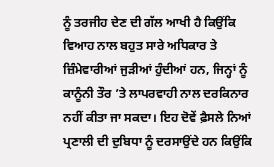ਨੂੰ ਤਰਜੀਹ ਦੇਣ ਦੀ ਗੱਲ ਆਖੀ ਹੈ ਕਿਉਂਕਿ ਵਿਆਹ ਨਾਲ ਬਹੁਤ ਸਾਰੇ ਅਧਿਕਾਰ ਤੇ ਜ਼ਿੰਮੇਵਾਰੀਆਂ ਜੁੜੀਆਂ ਹੁੰਦੀਆਂ ਹਨ, ਜਿਨ੍ਹਾਂ ਨੂੰ ਕਾਨੂੰਨੀ ਤੌਰ ’ਤੇ ਲਾਪਰਵਾਹੀ ਨਾਲ ਦਰਕਿਨਾਰ ਨਹੀਂ ਕੀਤਾ ਜਾ ਸਕਦਾ। ਇਹ ਦੋਵੇਂ ਫ਼ੈਸਲੇ ਨਿਆਂ ਪ੍ਰਣਾਲੀ ਦੀ ਦੁਬਿਧਾ ਨੂੰ ਦਰਸਾਉਂਦੇ ਹਨ ਕਿਉਂਕਿ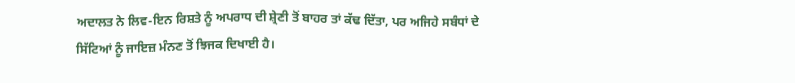ਅਦਾਲਤ ਨੇ ਲਿਵ-ਇਨ ਰਿਸ਼ਤੇ ਨੂੰ ਅਪਰਾਧ ਦੀ ਸ਼੍ਰੇਣੀ ਤੋਂ ਬਾਹਰ ਤਾਂ ਕੱਢ ਦਿੱਤਾ, ਪਰ ਅਜਿਹੇ ਸਬੰਧਾਂ ਦੇ ਸਿੱਟਿਆਂ ਨੂੰ ਜਾਇਜ਼ ਮੰਨਣ ਤੋਂ ਝਿਜਕ ਦਿਖਾਈ ਹੈ।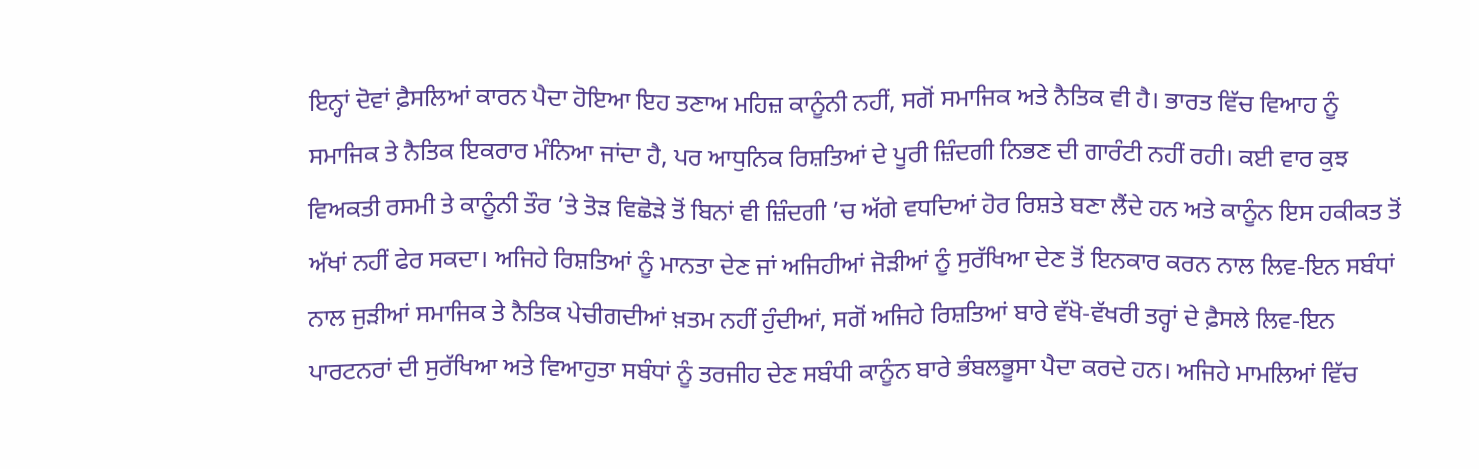ਇਨ੍ਹਾਂ ਦੋਵਾਂ ਫ਼ੈਸਲਿਆਂ ਕਾਰਨ ਪੈਦਾ ਹੋਇਆ ਇਹ ਤਣਾਅ ਮਹਿਜ਼ ਕਾਨੂੰਨੀ ਨਹੀਂ, ਸਗੋਂ ਸਮਾਜਿਕ ਅਤੇ ਨੈਤਿਕ ਵੀ ਹੈ। ਭਾਰਤ ਵਿੱਚ ਵਿਆਹ ਨੂੰ ਸਮਾਜਿਕ ਤੇ ਨੈਤਿਕ ਇਕਰਾਰ ਮੰਨਿਆ ਜਾਂਦਾ ਹੈ, ਪਰ ਆਧੁਨਿਕ ਰਿਸ਼ਤਿਆਂ ਦੇ ਪੂਰੀ ਜ਼ਿੰਦਗੀ ਨਿਭਣ ਦੀ ਗਾਰੰਟੀ ਨਹੀਂ ਰਹੀ। ਕਈ ਵਾਰ ਕੁਝ ਵਿਅਕਤੀ ਰਸਮੀ ਤੇ ਕਾਨੂੰਨੀ ਤੌਰ ’ਤੇ ਤੋੜ ਵਿਛੋੜੇ ਤੋਂ ਬਿਨਾਂ ਵੀ ਜ਼ਿੰਦਗੀ ’ਚ ਅੱਗੇ ਵਧਦਿਆਂ ਹੋਰ ਰਿਸ਼ਤੇ ਬਣਾ ਲੈਂਦੇ ਹਨ ਅਤੇ ਕਾਨੂੰਨ ਇਸ ਹਕੀਕਤ ਤੋਂ ਅੱਖਾਂ ਨਹੀਂ ਫੇਰ ਸਕਦਾ। ਅਜਿਹੇ ਰਿਸ਼ਤਿਆਂ ਨੂੰ ਮਾਨਤਾ ਦੇਣ ਜਾਂ ਅਜਿਹੀਆਂ ਜੋੜੀਆਂ ਨੂੰ ਸੁਰੱਖਿਆ ਦੇਣ ਤੋਂ ਇਨਕਾਰ ਕਰਨ ਨਾਲ ਲਿਵ-ਇਨ ਸਬੰਧਾਂ ਨਾਲ ਜੁੜੀਆਂ ਸਮਾਜਿਕ ਤੇ ਨੈਤਿਕ ਪੇਚੀਗਦੀਆਂ ਖ਼ਤਮ ਨਹੀਂ ਹੁੰਦੀਆਂ, ਸਗੋਂ ਅਜਿਹੇ ਰਿਸ਼ਤਿਆਂ ਬਾਰੇ ਵੱਖੋ-ਵੱਖਰੀ ਤਰ੍ਹਾਂ ਦੇ ਫ਼ੈਸਲੇ ਲਿਵ-ਇਨ ਪਾਰਟਨਰਾਂ ਦੀ ਸੁਰੱਖਿਆ ਅਤੇ ਵਿਆਹੁਤਾ ਸਬੰਧਾਂ ਨੂੰ ਤਰਜੀਹ ਦੇਣ ਸਬੰਧੀ ਕਾਨੂੰਨ ਬਾਰੇ ਭੰਬਲਭੂਸਾ ਪੈਦਾ ਕਰਦੇ ਹਨ। ਅਜਿਹੇ ਮਾਮਲਿਆਂ ਵਿੱਚ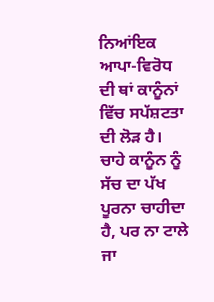ਨਿਆਂਇਕ ਆਪਾ-ਵਿਰੋਧ ਦੀ ਥਾਂ ਕਾਨੂੰਨਾਂ ਵਿੱਚ ਸਪੱਸ਼ਟਤਾ ਦੀ ਲੋੜ ਹੈ। ਚਾਹੇ ਕਾਨੂੰਨ ਨੂੰ ਸੱਚ ਦਾ ਪੱਖ ਪੂਰਨਾ ਚਾਹੀਦਾ ਹੈ, ਪਰ ਨਾ ਟਾਲੇ ਜਾ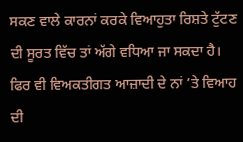ਸਕਣ ਵਾਲੇ ਕਾਰਨਾਂ ਕਰਕੇ ਵਿਆਹੁਤਾ ਰਿਸ਼ਤੇ ਟੁੱਟਣ ਦੀ ਸੂਰਤ ਵਿੱਚ ਤਾਂ ਅੱਗੇ ਵਧਿਆ ਜਾ ਸਕਦਾ ਹੈ। ਫਿਰ ਵੀ ਵਿਅਕਤੀਗਤ ਆਜ਼ਾਦੀ ਦੇ ਨਾਂ ’ਤੇ ਵਿਆਹ ਦੀ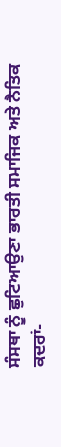ਸੰਸਥਾ ਨੂੰ ਛੁਟਿਆਉਣਾ ਭਾਰਤੀ ਸਮਾਜਿਕ ਅਤੇ ਨੈਤਿਕ ਕਦਰਾਂ-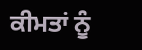ਕੀਮਤਾਂ ਨੂੰ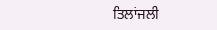ਤਿਲਾਂਜਲੀ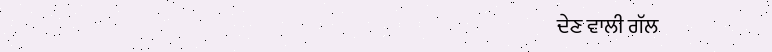ਦੇਣ ਵਾਲੀ ਗੱਲ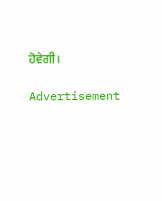ਹੋਵੇਗੀ।

Advertisement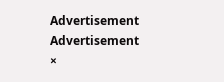Advertisement
Advertisement
×